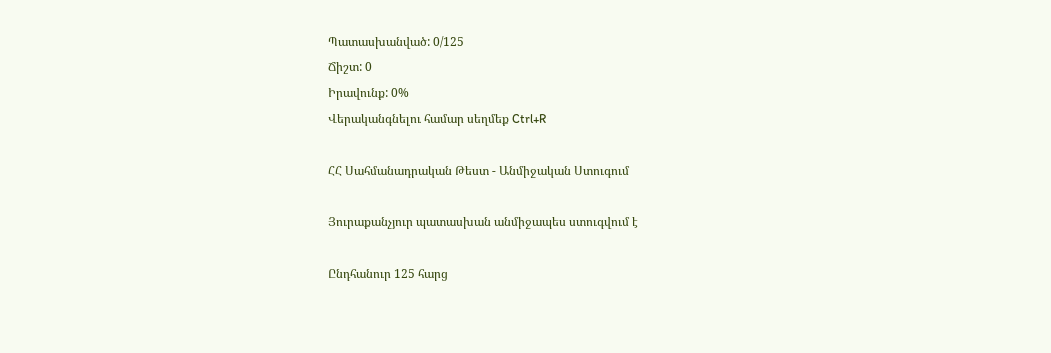Պատասխանված: 0/125
Ճիշտ: 0
Իրավունք: 0%
Վերականգնելու համար սեղմեք Ctrl+R

ՀՀ Սահմանադրական Թեստ - Անմիջական Ստուգում

Յուրաքանչյուր պատասխան անմիջապես ստուգվում է

Ընդհանուր 125 հարց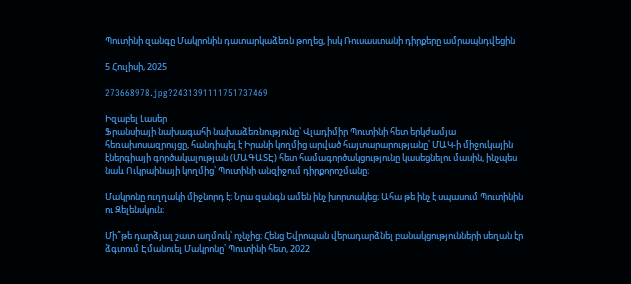Պուտինի զանգը Մակրոնին դատարկաձեռն թողեց, իսկ Ռուսաստանի դիրքերը ամրապնդվեցին

5 Հուլիսի, 2025

273668978.jpg?2431391111751737469

Իզաբել Լասեր
Ֆրանսիայի նախագահի նախաձեռնությունը՝ Վլադիմիր Պուտինի հետ երկժամյա հեռախոսազրույցը, հանդիպել է Իրանի կողմից արված հայտարարությանը՝ ՄԱԿ-ի միջուկային էներգիայի գործակալության (ՄԱԳԱՏԷ) հետ համագործակցությունը կասեցնելու մասին, ինչպես նաև Ուկրաինայի կողմից՝ Պուտինի անզիջում դիրքորոշմանը։

Մակրոնը ուղղակի միջնորդ է։ Նրա զանգն ամեն ինչ խորտակեց։ Ահա թե ինչ է սպասում Պուտինին ու Զելենսկուն։

Մի՞թե դարձյալ շատ աղմուկ՝ ոչնչից։ Հենց Եվրոպան վերադարձնել բանակցությունների սեղան էր ձգտում Էմանուել Մակրոնը՝ Պուտինի հետ, 2022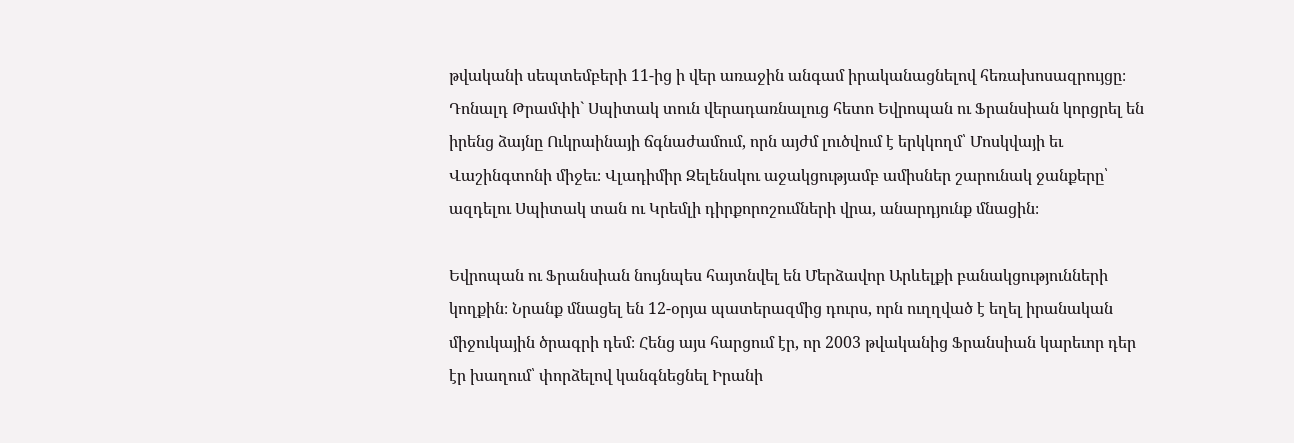թվականի սեպտեմբերի 11-ից ի վեր առաջին անգամ իրականացնելով հեռախոսազրույցը։ Դոնալդ Թրամփի` Սպիտակ տուն վերադառնալուց հետո Եվրոպան ու Ֆրանսիան կորցրել են իրենց ձայնը Ուկրաինայի ճգնաժամում, որն այժմ լուծվում է երկկողմ՝ Մոսկվայի եւ Վաշինգտոնի միջեւ։ Վլադիմիր Զելենսկու աջակցությամբ ամիսներ շարունակ ջանքերը՝ ազդելու Սպիտակ տան ու Կրեմլի դիրքորոշումների վրա, անարդյունք մնացին։

Եվրոպան ու Ֆրանսիան նույնպես հայտնվել են Մերձավոր Արևելքի բանակցությունների կողքին։ Նրանք մնացել են 12-օրյա պատերազմից դուրս, որն ուղղված է եղել իրանական միջուկային ծրագրի դեմ։ Հենց այս հարցում էր, որ 2003 թվականից Ֆրանսիան կարեւոր դեր էր խաղում՝ փորձելով կանգնեցնել Իրանի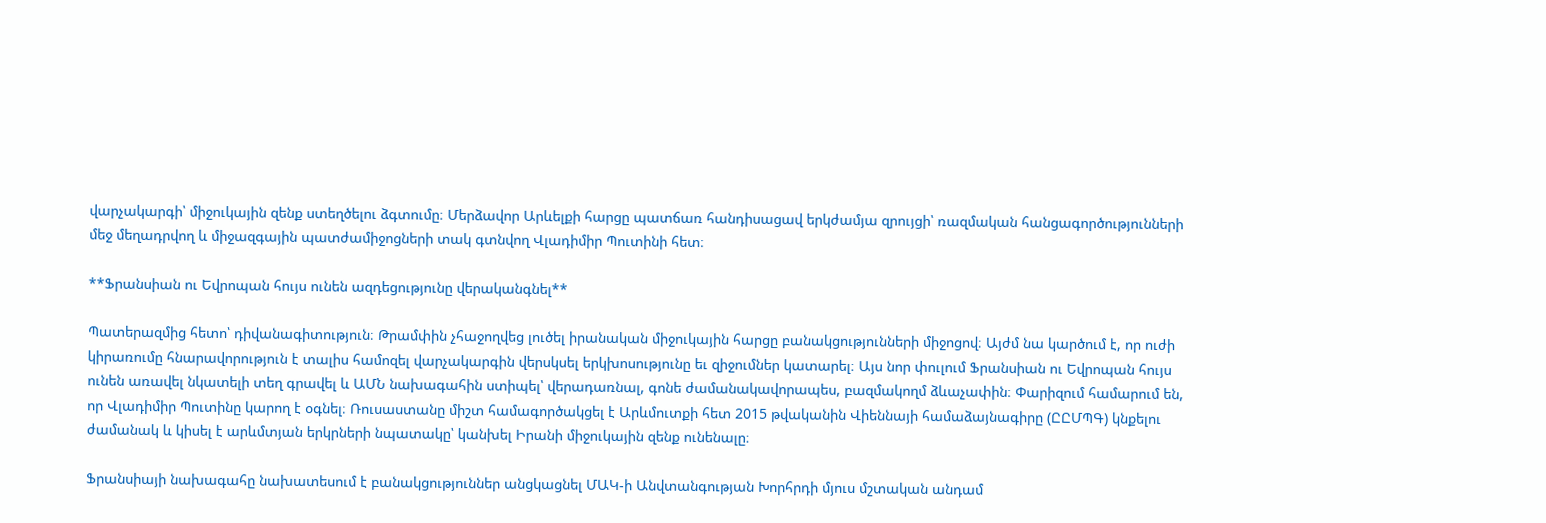վարչակարգի՝ միջուկային զենք ստեղծելու ձգտումը։ Մերձավոր Արևելքի հարցը պատճառ հանդիսացավ երկժամյա զրույցի՝ ռազմական հանցագործությունների մեջ մեղադրվող և միջազգային պատժամիջոցների տակ գտնվող Վլադիմիր Պուտինի հետ։

**Ֆրանսիան ու Եվրոպան հույս ունեն ազդեցությունը վերականգնել**

Պատերազմից հետո՝ դիվանագիտություն։ Թրամփին չհաջողվեց լուծել իրանական միջուկային հարցը բանակցությունների միջոցով։ Այժմ նա կարծում է, որ ուժի կիրառումը հնարավորություն է տալիս համոզել վարչակարգին վերսկսել երկխոսությունը եւ զիջումներ կատարել։ Այս նոր փուլում Ֆրանսիան ու Եվրոպան հույս ունեն առավել նկատելի տեղ գրավել և ԱՄՆ նախագահին ստիպել՝ վերադառնալ, գոնե ժամանակավորապես, բազմակողմ ձևաչափին։ Փարիզում համարում են, որ Վլադիմիր Պուտինը կարող է օգնել։ Ռուսաստանը միշտ համագործակցել է Արևմուտքի հետ 2015 թվականին Վիեննայի համաձայնագիրը (ԸԸՄՊԳ) կնքելու ժամանակ և կիսել է արևմտյան երկրների նպատակը՝ կանխել Իրանի միջուկային զենք ունենալը։

Ֆրանսիայի նախագահը նախատեսում է բանակցություններ անցկացնել ՄԱԿ-ի Անվտանգության Խորհրդի մյուս մշտական անդամ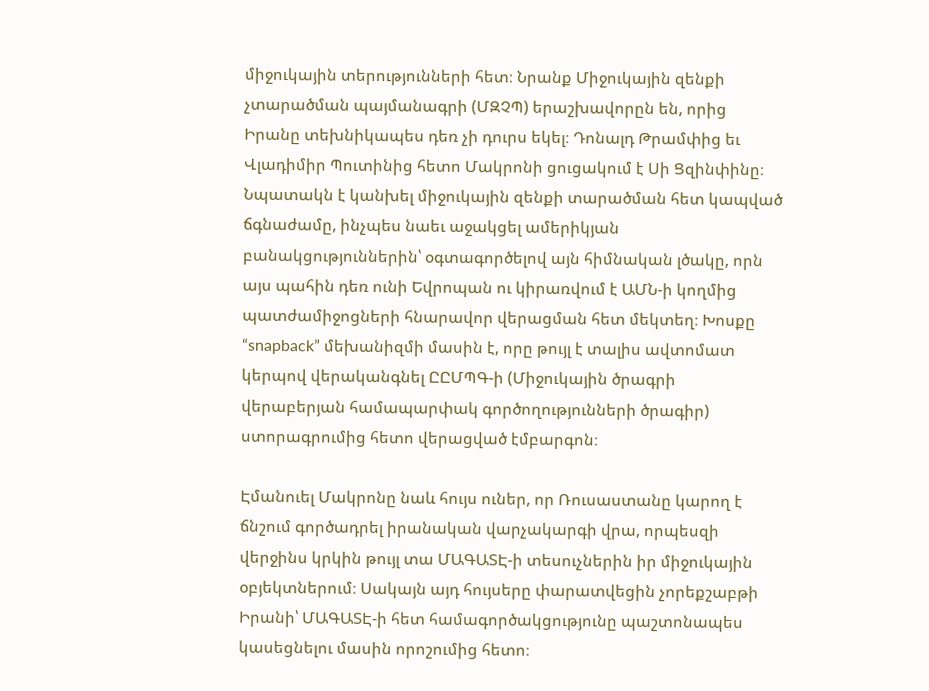միջուկային տերությունների հետ։ Նրանք Միջուկային զենքի չտարածման պայմանագրի (ՄԶՉՊ) երաշխավորըն են, որից Իրանը տեխնիկապես դեռ չի դուրս եկել։ Դոնալդ Թրամփից եւ Վլադիմիր Պուտինից հետո Մակրոնի ցուցակում է Սի Ցզինփինը։ Նպատակն է կանխել միջուկային զենքի տարածման հետ կապված ճգնաժամը, ինչպես նաեւ աջակցել ամերիկյան բանակցություններին՝ օգտագործելով այն հիմնական լծակը, որն այս պահին դեռ ունի Եվրոպան ու կիրառվում է ԱՄՆ-ի կողմից պատժամիջոցների հնարավոր վերացման հետ մեկտեղ։ Խոսքը “snapback” մեխանիզմի մասին է, որը թույլ է տալիս ավտոմատ կերպով վերականգնել ԸԸՄՊԳ-ի (Միջուկային ծրագրի վերաբերյան համապարփակ գործողությունների ծրագիր) ստորագրումից հետո վերացված էմբարգոն։

Էմանուել Մակրոնը նաև հույս ուներ, որ Ռուսաստանը կարող է ճնշում գործադրել իրանական վարչակարգի վրա, որպեսզի վերջինս կրկին թույլ տա ՄԱԳԱՏԷ-ի տեսուչներին իր միջուկային օբյեկտներում։ Սակայն այդ հույսերը փարատվեցին չորեքշաբթի Իրանի՝ ՄԱԳԱՏԷ-ի հետ համագործակցությունը պաշտոնապես կասեցնելու մասին որոշումից հետո։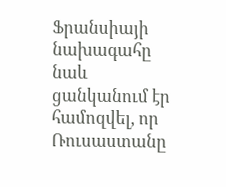Ֆրանսիայի նախագահը նաև ցանկանում էր համոզվել, որ Ռուսաստանը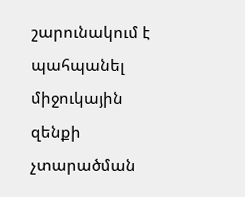շարունակում է պահպանել միջուկային զենքի չտարածման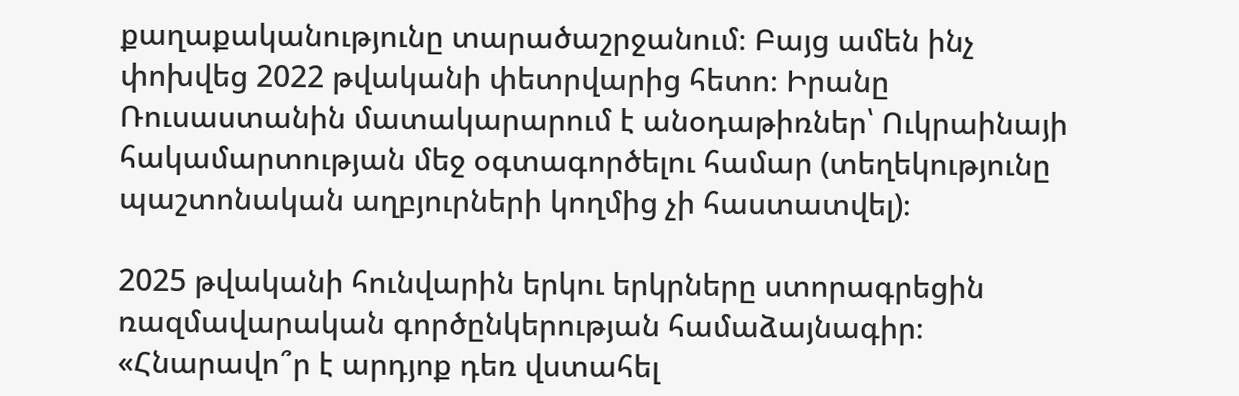քաղաքականությունը տարածաշրջանում։ Բայց ամեն ինչ փոխվեց 2022 թվականի փետրվարից հետո։ Իրանը Ռուսաստանին մատակարարում է անօդաթիռներ՝ Ուկրաինայի հակամարտության մեջ օգտագործելու համար (տեղեկությունը պաշտոնական աղբյուրների կողմից չի հաստատվել)։

2025 թվականի հունվարին երկու երկրները ստորագրեցին ռազմավարական գործընկերության համաձայնագիր։ «Հնարավո՞ր է արդյոք դեռ վստահել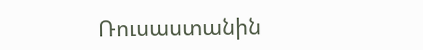Ռուսաստանին